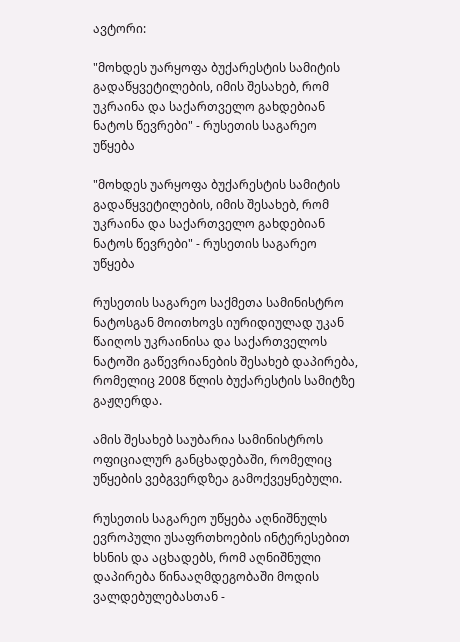ავტორი:

"მოხდეს უარყოფა ბუქარესტის სამიტის გადაწყვეტილების, იმის შესახებ, რომ უკრაინა და საქართველო გახდებიან ნატოს წევრები" - რუსეთის საგარეო უწყება

"მოხდეს უარყოფა ბუქარესტის სამიტის გადაწყვეტილების, იმის შესახებ, რომ უკრაინა და საქართველო გახდებიან ნატოს წევრები" - რუსეთის საგარეო უწყება

რუსეთის საგარეო საქმეთა სამინისტრო ნატოსგან მოითხოვს იურიდიულად უკან წაიღოს უკრაინისა და საქართველოს ნატოში გაწევრიანების შესახებ დაპირება, რომელიც 2008 წლის ბუქარესტის სამიტზე გაჟღერდა.

ამის შესახებ საუბარია სამინისტროს ოფიციალურ განცხადებაში, რომელიც უწყების ვებგვერდზეა გამოქვეყნებული.

რუსეთის საგარეო უწყება აღნიშნულს ევროპული უსაფრთხოების ინტერესებით ხსნის და აცხადებს, რომ აღნიშნული დაპირება წინააღმდეგობაში მოდის ვალდებულებასთან -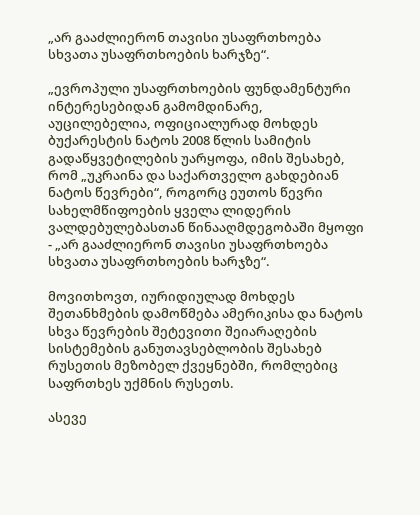„არ გააძლიერონ თავისი უსაფრთხოება სხვათა უსაფრთხოების ხარჯზე“.

„ევროპული უსაფრთხოების ფუნდამენტური ინტერესებიდან გამომდინარე, აუცილებელია, ოფიციალურად მოხდეს ბუქარესტის ნატოს 2008 წლის სამიტის გადაწყვეტილების უარყოფა, იმის შესახებ, რომ „უკრაინა და საქართველო გახდებიან ნატოს წევრები“, როგორც ეუთოს წევრი სახელმწიფოების ყველა ლიდერის ვალდებულებასთან წინააღმდეგობაში მყოფი - „არ გააძლიერონ თავისი უსაფრთხოება სხვათა უსაფრთხოების ხარჯზე“.

მოვითხოვთ, იურიდიულად მოხდეს შეთანხმების დამოწმება ამერიკისა და ნატოს სხვა წევრების შეტევითი შეიარაღების სისტემების განუთავსებლობის შესახებ რუსეთის მეზობელ ქვეყნებში, რომლებიც საფრთხეს უქმნის რუსეთს.

ასევე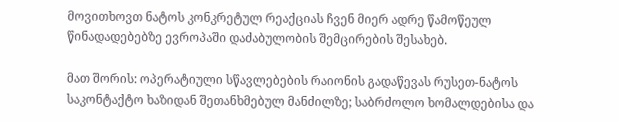მოვითხოვთ ნატოს კონკრეტულ რეაქციას ჩვენ მიერ ადრე წამოწეულ წინადადებებზე ევროპაში დაძაბულობის შემცირების შესახებ.

მათ შორის: ოპერატიული სწავლებების რაიონის გადაწევას რუსეთ-ნატოს საკონტაქტო ხაზიდან შეთანხმებულ მანძილზე; საბრძოლო ხომალდებისა და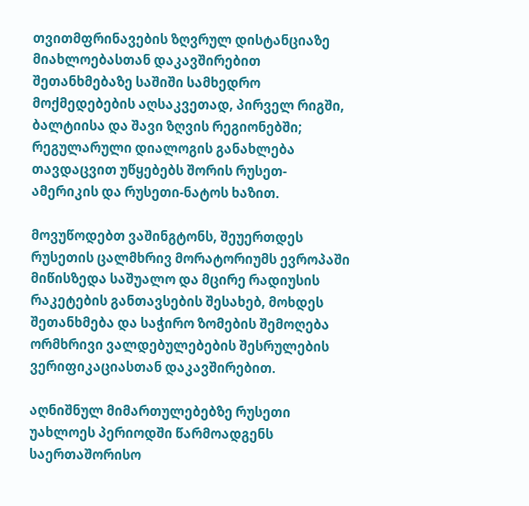თვითმფრინავების ზღვრულ დისტანციაზე მიახლოებასთან დაკავშირებით შეთანხმებაზე საშიში სამხედრო მოქმედებების აღსაკვეთად, პირველ რიგში, ბალტიისა და შავი ზღვის რეგიონებში; რეგულარული დიალოგის განახლება თავდაცვით უწყებებს შორის რუსეთ-ამერიკის და რუსეთი-ნატოს ხაზით.

მოვუწოდებთ ვაშინგტონს, შეუერთდეს რუსეთის ცალმხრივ მორატორიუმს ევროპაში მიწისზედა საშუალო და მცირე რადიუსის რაკეტების განთავსების შესახებ, მოხდეს შეთანხმება და საჭირო ზომების შემოღება ორმხრივი ვალდებულებების შესრულების ვერიფიკაციასთან დაკავშირებით.

აღნიშნულ მიმართულებებზე რუსეთი უახლოეს პერიოდში წარმოადგენს საერთაშორისო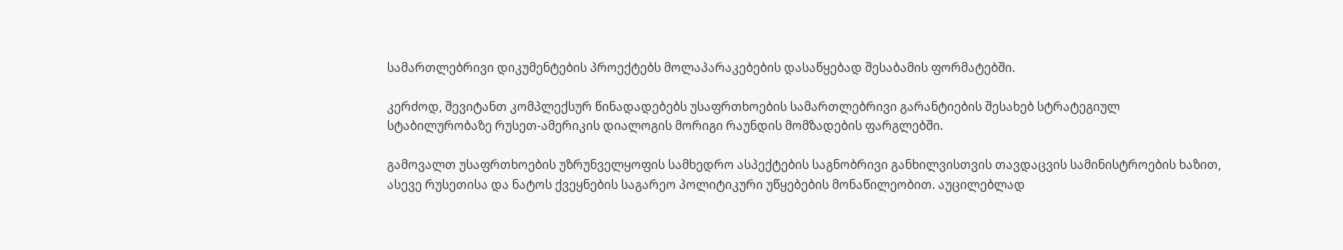სამართლებრივი დიკუმენტების პროექტებს მოლაპარაკებების დასაწყებად შესაბამის ფორმატებში.

კერძოდ, შევიტანთ კომპლექსურ წინადადებებს უსაფრთხოების სამართლებრივი გარანტიების შესახებ სტრატეგიულ სტაბილურობაზე რუსეთ-ამერიკის დიალოგის მორიგი რაუნდის მომზადების ფარგლებში.

გამოვალთ უსაფრთხოების უზრუნველყოფის სამხედრო ასპექტების საგნობრივი განხილვისთვის თავდაცვის სამინისტროების ხაზით, ასევე რუსეთისა და ნატოს ქვეყნების საგარეო პოლიტიკური უწყებების მონაწილეობით. აუცილებლად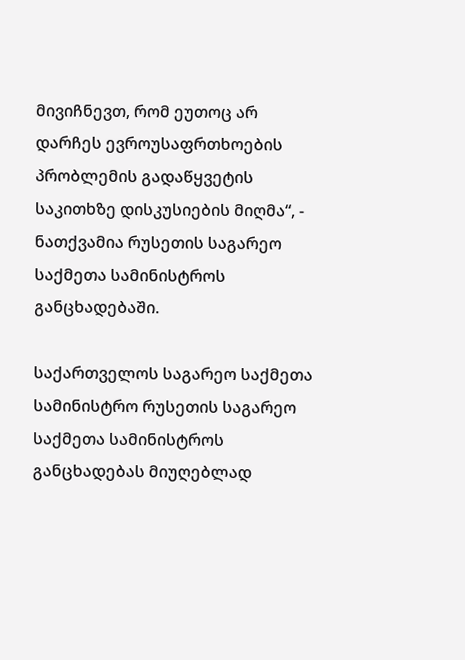მივიჩნევთ, რომ ეუთოც არ დარჩეს ევროუსაფრთხოების პრობლემის გადაწყვეტის საკითხზე დისკუსიების მიღმა“, - ნათქვამია რუსეთის საგარეო საქმეთა სამინისტროს განცხადებაში.

საქართველოს საგარეო საქმეთა სამინისტრო რუსეთის საგარეო საქმეთა სამინისტროს განცხადებას მიუღებლად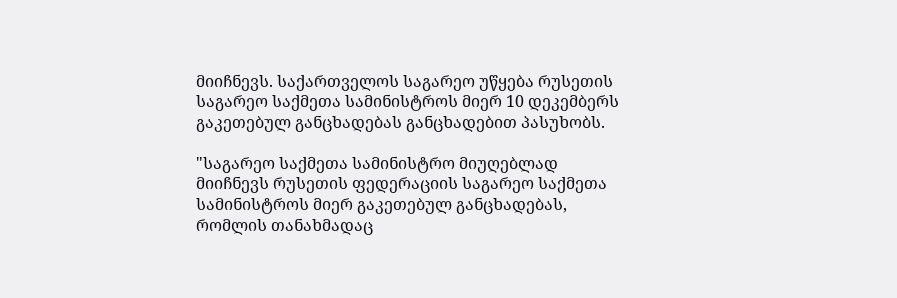მიიჩნევს. საქართველოს საგარეო უწყება რუსეთის საგარეო საქმეთა სამინისტროს მიერ 10 დეკემბერს გაკეთებულ განცხადებას განცხადებით პასუხობს.

"საგარეო საქმეთა სამინისტრო მიუღებლად მიიჩნევს რუსეთის ფედერაციის საგარეო საქმეთა სამინისტროს მიერ გაკეთებულ განცხადებას, რომლის თანახმადაც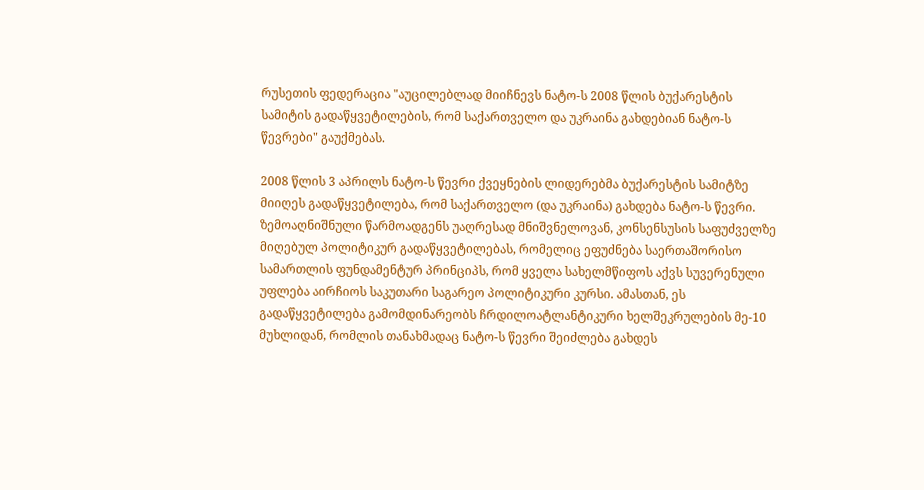რუსეთის ფედერაცია "აუცილებლად მიიჩნევს ნატო-ს 2008 წლის ბუქარესტის სამიტის გადაწყვეტილების, რომ საქართველო და უკრაინა გახდებიან ნატო-ს წევრები" გაუქმებას.

2008 წლის 3 აპრილს ნატო-ს წევრი ქვეყნების ლიდერებმა ბუქარესტის სამიტზე მიიღეს გადაწყვეტილება, რომ საქართველო (და უკრაინა) გახდება ნატო-ს წევრი. ზემოაღნიშნული წარმოადგენს უაღრესად მნიშვნელოვან, კონსენსუსის საფუძველზე მიღებულ პოლიტიკურ გადაწყვეტილებას, რომელიც ეფუძნება საერთაშორისო სამართლის ფუნდამენტურ პრინციპს, რომ ყველა სახელმწიფოს აქვს სუვერენული უფლება აირჩიოს საკუთარი საგარეო პოლიტიკური კურსი. ამასთან, ეს გადაწყვეტილება გამომდინარეობს ჩრდილოატლანტიკური ხელშეკრულების მე-10 მუხლიდან, რომლის თანახმადაც ნატო-ს წევრი შეიძლება გახდეს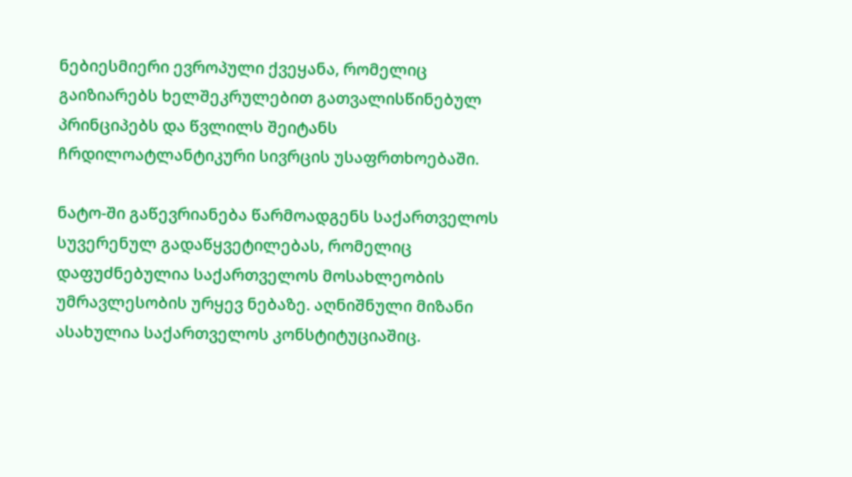ნებიესმიერი ევროპული ქვეყანა, რომელიც გაიზიარებს ხელშეკრულებით გათვალისწინებულ პრინციპებს და წვლილს შეიტანს ჩრდილოატლანტიკური სივრცის უსაფრთხოებაში.

ნატო-ში გაწევრიანება წარმოადგენს საქართველოს სუვერენულ გადაწყვეტილებას, რომელიც დაფუძნებულია საქართველოს მოსახლეობის უმრავლესობის ურყევ ნებაზე. აღნიშნული მიზანი ასახულია საქართველოს კონსტიტუციაშიც.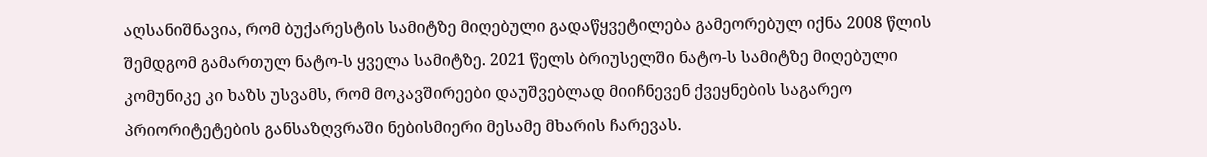აღსანიშნავია, რომ ბუქარესტის სამიტზე მიღებული გადაწყვეტილება გამეორებულ იქნა 2008 წლის შემდგომ გამართულ ნატო-ს ყველა სამიტზე. 2021 წელს ბრიუსელში ნატო-ს სამიტზე მიღებული კომუნიკე კი ხაზს უსვამს, რომ მოკავშირეები დაუშვებლად მიიჩნევენ ქვეყნების საგარეო პრიორიტეტების განსაზღვრაში ნებისმიერი მესამე მხარის ჩარევას.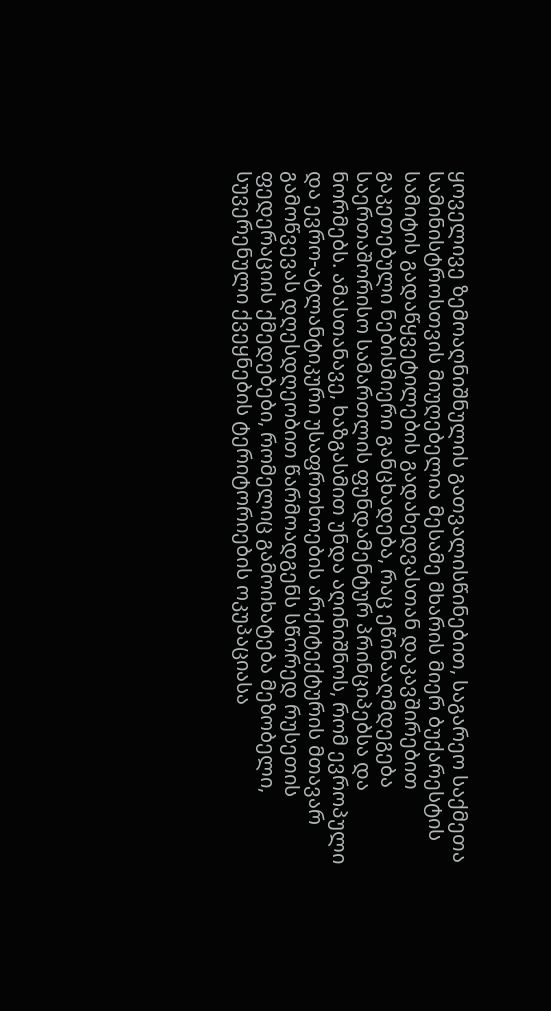ყოველივე ზემოაღნიშნულის გათვალისწინებით, საგარეო საქმეთა სამინისტროსთვის მიუღებელია მესამე მხარის მიერ ბუქარესტის სამიტის გადაწყვეტილების გადახედვასთან დაკავშირებით გაკეთებული ნებისმიერი განცხადება, რაც ეწინააღმდეგება საერთაშორისო სამართლის ფუნდამენტურ პრინციპებსა და ნორმებს. ამასთანავე, ხაზგასმით უნდა აღინიშნოს, რომ ევროპული და ევრო-ატლანტიკური უსაფრთხოების არქიტექტურის მთავარ გამოწვევას დღესდღეობით წარმოადგენს სწორედ რუსეთის ფედერაციის ქმედებები, რომელიც გამოიხატება მეზობელი, სუვერენული ქვეყნების ტერიტორიების ოკუპაციასა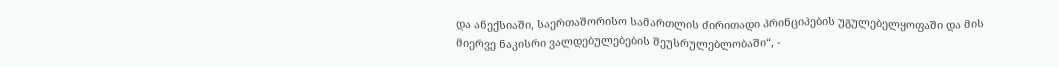და ანექსიაში, საერთაშორისო სამართლის ძირითადი პრინციპების უგულებელყოფაში და მის მიერვე ნაკისრი ვალდებულებების შეუსრულებლობაში“, -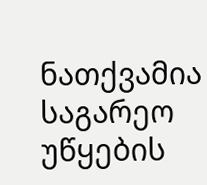ნათქვამია საგარეო უწყების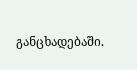განცხადებაში.